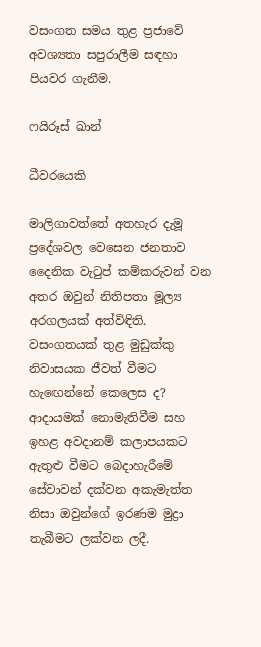වසංගත සමය තුළ ප්‍රජාවේ අවශ්‍යතා සපුරාලීම සඳහා පියවර ගැනීම.

ෆයිරූස් ඛාන්

ධීවරයෙකි

මාලිගාවත්තේ අතහැර දැමූ ප්‍රදේශවල වෙසෙන ජනතාව දෛනික වැටුප් කම්කරුවන් වන අතර ඔවුන් නිතිපතා මූල්‍ය අරගලයක් අත්විඳිති. වසංගතයක් තුළ මුඩුක්කු නිවාසයක ජීවත් වීමට හැඟෙන්නේ කෙලෙස ද? ආදායමක් නොමැතිවීම සහ ඉහළ අවදානම් කලාපයකට ඇතුළු වීමට බෙදාහැරීමේ සේවාවන් දක්වන අකැමැත්ත නිසා ඔවුන්ගේ ඉරණම මුද්‍රා තැබීමට ලක්වන ලදී.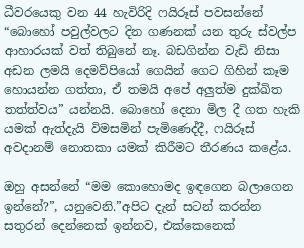ධීවරයෙකු වන 44 හැවිරිදි ෆයිරූස් පවසන්නේ “බොහෝ පවුල්වලට දින ගණනක් යන තුරු ස්වල්ප ආහාරයක් වත් තිබුනේ නෑ. බඩගින්න වැඩි නිසා අඩන ලමයි දෙමව්පියෝ ගෙයින් ගෙට ගිහින් කෑම හොයන්න ගත්තා, ඒ තමයි අපේ අලුත්ම දුක්ඛිත තත්ත්වය” යන්නයි. බොහෝ දෙනා මිල දී ගත හැකි යමක් ඇත්දැයි විමසමින් පැමිණෙද්දී, ෆයිරූස් අවදානම් නොතකා යමක් කිරීමට තීරණය කළේය.

ඔහු අසන්නේ “මම කොහොමද ඉඳගෙන බලාගෙන ඉන්නේ?”, යනුවෙනි.”අපිට දැන් සටන් කරන්න සතුරන් දෙන්නෙක් ඉන්නව, එක්කෙනෙක්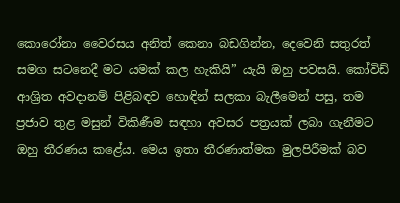කොරෝනා වෛරසය අනිත් කෙනා බඩගින්න, දෙවෙනි සතුරත් සමග සටනෙදී මට යමක් කල හැකියි” යැයි ඔහු පවසයි. කෝවිඩ් ආශ්‍රිත අවදානම් පිළිබඳව හොඳින් සලකා බැලීමෙන් පසු, තම ප්‍රජාව තුළ මසුන් විකිණීම සඳහා අවසර පත්‍රයක් ලබා ගැනීමට ඔහු තීරණය කළේය. මෙය ඉතා තීරණාත්මක මුලපිරීමක් බව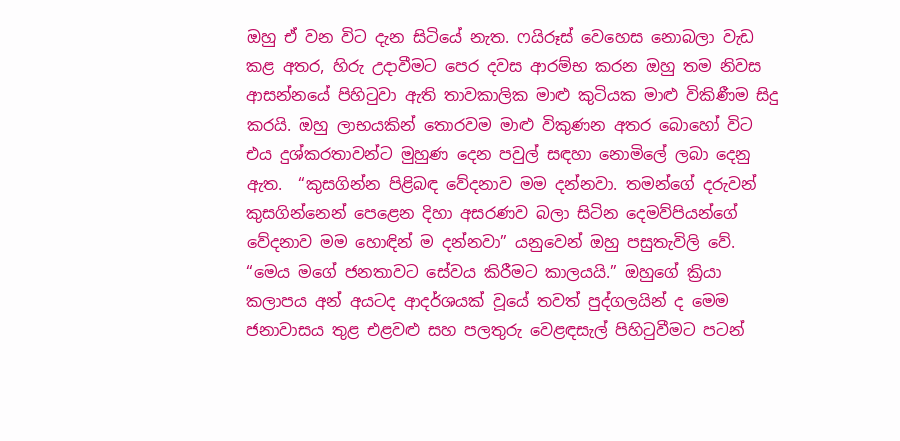ඔහු ඒ වන විට දැන සිටියේ නැත. ෆයිරූස් වෙහෙස නොබලා වැඩ කළ අතර, හිරු උදාවීමට පෙර දවස ආරම්භ කරන ඔහු තම නිවස ආසන්නයේ පිහිටුවා ඇති තාවකාලික මාළු කුටියක මාළු විකිණීම සිදු කරයි. ඔහු ලාභයකින් තොරවම මාළු විකුණන අතර බොහෝ විට එය දුශ්කරතාවන්ට මුහුණ දෙන පවුල් සඳහා නොමිලේ ලබා දෙනු ඇත.  “කුසගින්න පිළිබඳ වේදනාව මම දන්නවා. තමන්ගේ දරුවන් කුසගින්නෙන් පෙළෙන දිහා අසරණව බලා සිටින දෙමව්පියන්ගේ වේදනාව මම හොඳින් ම දන්නවා” යනුවෙන් ඔහු පසුතැවිලි වේ. “මෙය මගේ ජනතාවට සේවය කිරීමට කාලයයි.” ඔහුගේ ක්‍රියා කලාපය අන් අයටද ආදර්ශයක් වූයේ තවත් පුද්ගලයින් ද මෙම ජනාවාසය තුළ එළවළු සහ පලතුරු වෙළඳසැල් පිහිටුවීමට පටන්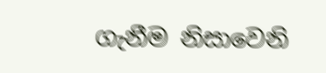ගැනීම නිසාවෙනි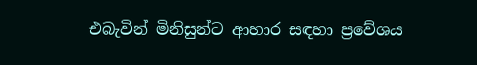එබැවින් මිනිසුන්ට ආහාර සඳහා ප්‍රවේශය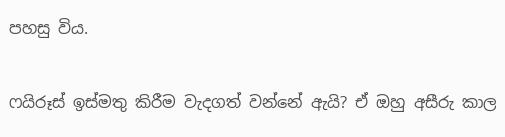පහසු විය.

ෆයිරූස් ඉස්මතු කිරීම වැදගත් වන්නේ ඇයි? ඒ ඔහු අසීරු කාල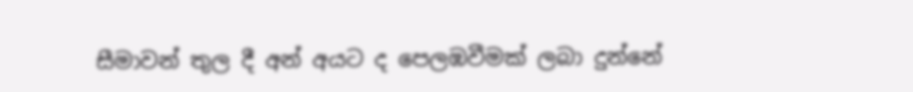සීමාවන් තුල දී අන් අයට ද පෙලඹවීමක් ලබා දුන්නේ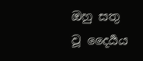ඔහු සතු වූ දෛර්‍යය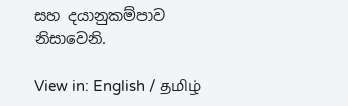සහ දයානුකම්පාව නිසාවෙනි.

View in: English / தமிழ்